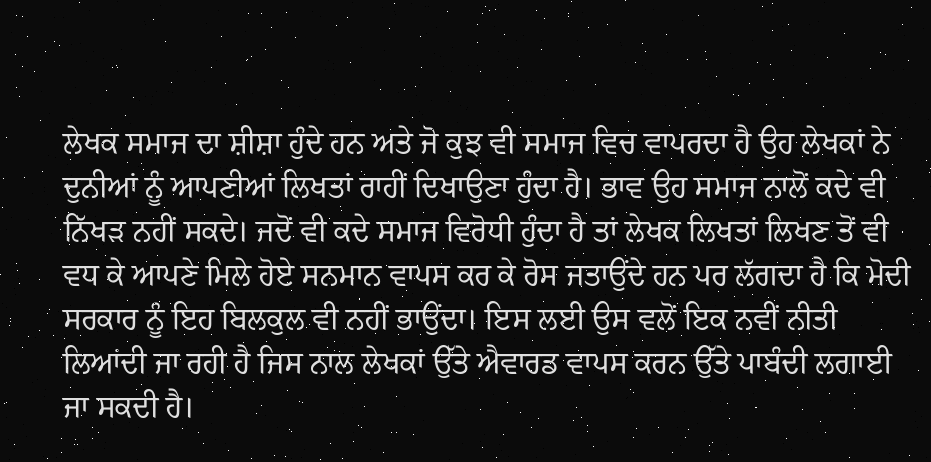ਲੇਖਕ ਸਮਾਜ ਦਾ ਸ਼ੀਸ਼ਾ ਹੁੰਦੇ ਹਨ ਅਤੇ ਜੋ ਕੁਝ ਵੀ ਸਮਾਜ ਵਿਚ ਵਾਪਰਦਾ ਹੈ ਉਹ ਲੇਖਕਾਂ ਨੇ ਦੁਨੀਆਂ ਨੂੰ ਆਪਣੀਆਂ ਲਿਖਤਾਂ ਰਾਹੀਂ ਦਿਖਾਉਣਾ ਹੁੰਦਾ ਹੈ। ਭਾਵ ਉਹ ਸਮਾਜ ਨਾਲੋਂ ਕਦੇ ਵੀ ਨਿੱਖੜ ਨਹੀਂ ਸਕਦੇ। ਜਦੋਂ ਵੀ ਕਦੇ ਸਮਾਜ ਵਿਰੋਧੀ ਹੁੰਦਾ ਹੈ ਤਾਂ ਲੇਖਕ ਲਿਖਤਾਂ ਲਿਖਣ ਤੋਂ ਵੀ ਵਧ ਕੇ ਆਪਣੇ ਮਿਲੇ ਹੋਏ ਸਨਮਾਨ ਵਾਪਸ ਕਰ ਕੇ ਰੋਸ ਜਤਾਉਂਦੇ ਹਨ ਪਰ ਲੱਗਦਾ ਹੈ ਕਿ ਮੋਦੀ ਸਰਕਾਰ ਨੂੰ ਇਹ ਬਿਲਕੁਲ ਵੀ ਨਹੀਂ ਭਾਉਂਦਾ। ਇਸ ਲਈ ਉਸ ਵਲੋਂ ਇਕ ਨਵੀਂ ਨੀਤੀ ਲਿਆਂਦੀ ਜਾ ਰਹੀ ਹੈ ਜਿਸ ਨਾਲ ਲੇਖਕਾਂ ਉੱਤੇ ਐਵਾਰਡ ਵਾਪਸ ਕਰਨ ਉੱਤੇ ਪਾਬੰਦੀ ਲਗਾਈ ਜਾ ਸਕਦੀ ਹੈ।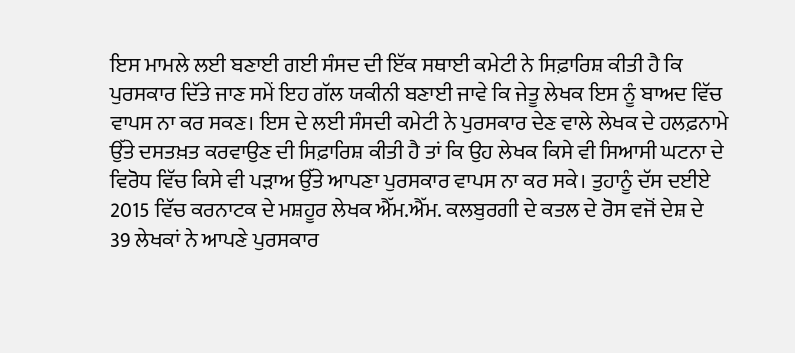ਇਸ ਮਾਮਲੇ ਲਈ ਬਣਾਈ ਗਈ ਸੰਸਦ ਦੀ ਇੱਕ ਸਥਾਈ ਕਮੇਟੀ ਨੇ ਸਿਫ਼ਾਰਿਸ਼ ਕੀਤੀ ਹੈ ਕਿ ਪੁਰਸਕਾਰ ਦਿੱਤੇ ਜਾਣ ਸਮੇਂ ਇਹ ਗੱਲ ਯਕੀਨੀ ਬਣਾਈ ਜਾਵੇ ਕਿ ਜੇਤੂ ਲੇਖਕ ਇਸ ਨੂੰ ਬਾਅਦ ਵਿੱਚ ਵਾਪਸ ਨਾ ਕਰ ਸਕਣ। ਇਸ ਦੇ ਲਈ ਸੰਸਦੀ ਕਮੇਟੀ ਨੇ ਪੁਰਸਕਾਰ ਦੇਣ ਵਾਲੇ ਲੇਖਕ ਦੇ ਹਲਫ਼ਨਾਮੇ ਉੱਤੇ ਦਸਤਖ਼ਤ ਕਰਵਾਉਣ ਦੀ ਸਿਫ਼ਾਰਿਸ਼ ਕੀਤੀ ਹੈ ਤਾਂ ਕਿ ਉਹ ਲੇਖਕ ਕਿਸੇ ਵੀ ਸਿਆਸੀ ਘਟਨਾ ਦੇ ਵਿਰੋਧ ਵਿੱਚ ਕਿਸੇ ਵੀ ਪੜਾਅ ਉੱਤੇ ਆਪਣਾ ਪੁਰਸਕਾਰ ਵਾਪਸ ਨਾ ਕਰ ਸਕੇ। ਤੁਹਾਨੂੰ ਦੱਸ ਦਈਏ 2015 ਵਿੱਚ ਕਰਨਾਟਕ ਦੇ ਮਸ਼ਹੂਰ ਲੇਖਕ ਐੱਮ.ਐੱਮ. ਕਲਬੁਰਗੀ ਦੇ ਕਤਲ ਦੇ ਰੋਸ ਵਜੋਂ ਦੇਸ਼ ਦੇ 39 ਲੇਖਕਾਂ ਨੇ ਆਪਣੇ ਪੁਰਸਕਾਰ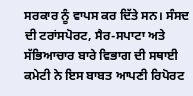ਸਰਕਾਰ ਨੂੰ ਵਾਪਸ ਕਰ ਦਿੱਤੇ ਸਨ। ਸੰਸਦ ਦੀ ਟਰਾਂਸਪੋਰਟ, ਸੈਰ-ਸਪਾਟਾ ਅਤੇ ਸੱਭਿਆਚਾਰ ਬਾਰੇ ਵਿਭਾਗ ਦੀ ਸਥਾਈ ਕਮੇਟੀ ਨੇ ਇਸ ਬਾਬਤ ਆਪਣੀ ਰਿਪੋਰਟ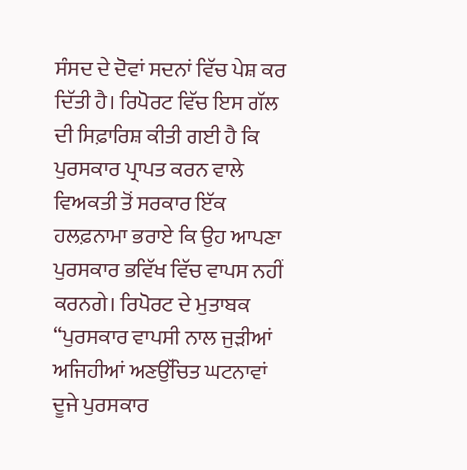ਸੰਸਦ ਦੇ ਦੋਵਾਂ ਸਦਨਾਂ ਵਿੱਚ ਪੇਸ਼ ਕਰ ਦਿੱਤੀ ਹੈ। ਰਿਪੋਰਟ ਵਿੱਚ ਇਸ ਗੱਲ ਦੀ ਸਿਫ਼ਾਰਿਸ਼ ਕੀਤੀ ਗਈ ਹੈ ਕਿ ਪੁਰਸਕਾਰ ਪ੍ਰਾਪਤ ਕਰਨ ਵਾਲੇ ਵਿਅਕਤੀ ਤੋਂ ਸਰਕਾਰ ਇੱਕ ਹਲਫ਼ਨਾਮਾ ਭਰਾਏ ਕਿ ਉਹ ਆਪਣਾ ਪੁਰਸਕਾਰ ਭਵਿੱਖ ਵਿੱਚ ਵਾਪਸ ਨਹੀਂ ਕਰਨਗੇ। ਰਿਪੋਰਟ ਦੇ ਮੁਤਾਬਕ “ਪੁਰਸਕਾਰ ਵਾਪਸੀ ਨਾਲ ਜੁੜੀਆਂ ਅਜਿਹੀਆਂ ਅਣਉੱਚਿਤ ਘਟਨਾਵਾਂ ਦੂਜੇ ਪੁਰਸਕਾਰ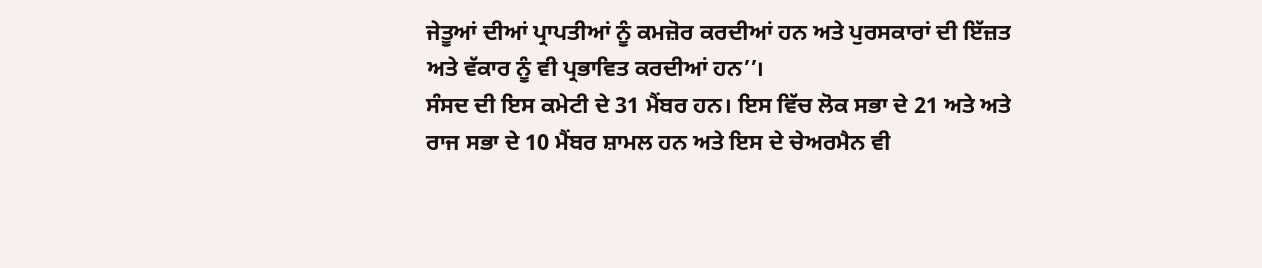ਜੇਤੂਆਂ ਦੀਆਂ ਪ੍ਰਾਪਤੀਆਂ ਨੂੰ ਕਮਜ਼ੋਰ ਕਰਦੀਆਂ ਹਨ ਅਤੇ ਪੁਰਸਕਾਰਾਂ ਦੀ ਇੱਜ਼ਤ ਅਤੇ ਵੱਕਾਰ ਨੂੰ ਵੀ ਪ੍ਰਭਾਵਿਤ ਕਰਦੀਆਂ ਹਨ’’।
ਸੰਸਦ ਦੀ ਇਸ ਕਮੇਟੀ ਦੇ 31 ਮੈਂਬਰ ਹਨ। ਇਸ ਵਿੱਚ ਲੋਕ ਸਭਾ ਦੇ 21 ਅਤੇ ਅਤੇ ਰਾਜ ਸਭਾ ਦੇ 10 ਮੈਂਬਰ ਸ਼ਾਮਲ ਹਨ ਅਤੇ ਇਸ ਦੇ ਚੇਅਰਮੈਨ ਵੀ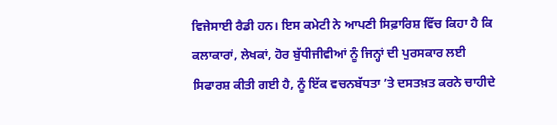ਵਿਜੇਸਾਈ ਰੈਡੀ ਹਨ। ਇਸ ਕਮੇਟੀ ਨੇ ਆਪਣੀ ਸਿਫ਼ਾਰਿਸ਼ ਵਿੱਚ ਕਿਹਾ ਹੈ ਕਿ ਕਲਾਕਾਰਾਂ, ਲੇਖਕਾਂ, ਹੋਰ ਬੁੱਧੀਜੀਵੀਆਂ ਨੂੰ ਜਿਨ੍ਹਾਂ ਦੀ ਪੁਰਸਕਾਰ ਲਈ ਸਿਫਾਰਸ਼ ਕੀਤੀ ਗਈ ਹੈ, ਨੂੰ ਇੱਕ ਵਚਨਬੱਧਤਾ ’ਤੇ ਦਸਤਖ਼ਤ ਕਰਨੇ ਚਾਹੀਦੇ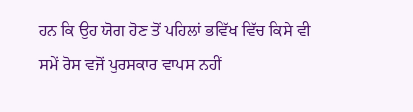ਹਨ ਕਿ ਉਹ ਯੋਗ ਹੋਣ ਤੋਂ ਪਹਿਲਾਂ ਭਵਿੱਖ ਵਿੱਚ ਕਿਸੇ ਵੀ ਸਮੇਂ ਰੋਸ ਵਜੋਂ ਪੁਰਸਕਾਰ ਵਾਪਸ ਨਹੀਂ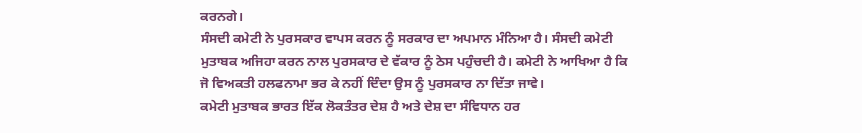ਕਰਨਗੇ।
ਸੰਸਦੀ ਕਮੇਟੀ ਨੇ ਪੁਰਸਕਾਰ ਵਾਪਸ ਕਰਨ ਨੂੰ ਸਰਕਾਰ ਦਾ ਅਪਮਾਨ ਮੰਨਿਆ ਹੈ। ਸੰਸਦੀ ਕਮੇਟੀ ਮੁਤਾਬਕ ਅਜਿਹਾ ਕਰਨ ਨਾਲ ਪੁਰਸਕਾਰ ਦੇ ਵੱਕਾਰ ਨੂੰ ਠੇਸ ਪਹੁੰਚਦੀ ਹੈ। ਕਮੇਟੀ ਨੇ ਆਖਿਆ ਹੈ ਕਿ ਜੋ ਵਿਅਕਤੀ ਹਲਫਨਾਮਾ ਭਰ ਕੇ ਨਹੀਂ ਦਿੰਦਾ ਉਸ ਨੂੰ ਪੁਰਸਕਾਰ ਨਾ ਦਿੱਤਾ ਜਾਵੇ।
ਕਮੇਟੀ ਮੁਤਾਬਕ ਭਾਰਤ ਇੱਕ ਲੋਕਤੰਤਰ ਦੇਸ਼ ਹੈ ਅਤੇ ਦੇਸ਼ ਦਾ ਸੰਵਿਧਾਨ ਹਰ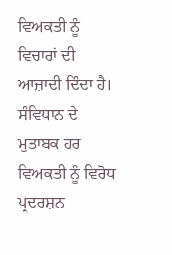ਵਿਅਕਤੀ ਨੂੰ ਵਿਚਾਰਾਂ ਦੀ ਆਜ਼ਾਦੀ ਦਿੰਦਾ ਹੈ। ਸੰਵਿਧਾਨ ਦੇ ਮੁਤਾਬਕ ਹਰ ਵਿਅਕਤੀ ਨੂੰ ਵਿਰੋਧ ਪ੍ਰਦਰਸ਼ਨ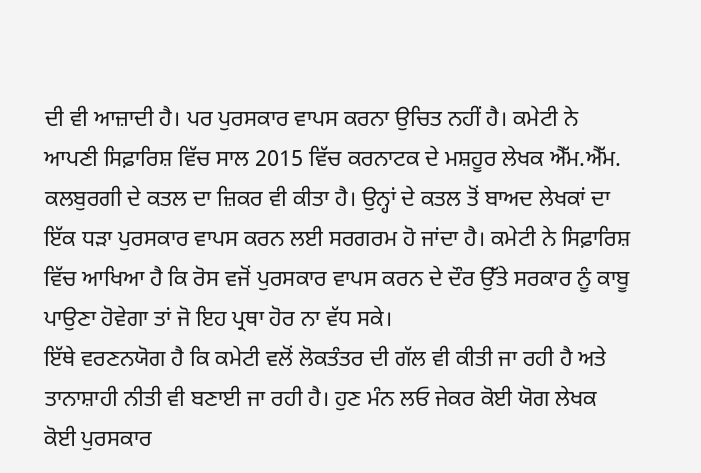ਦੀ ਵੀ ਆਜ਼ਾਦੀ ਹੈ। ਪਰ ਪੁਰਸਕਾਰ ਵਾਪਸ ਕਰਨਾ ਉਚਿਤ ਨਹੀਂ ਹੈ। ਕਮੇਟੀ ਨੇ ਆਪਣੀ ਸਿਫ਼ਾਰਿਸ਼ ਵਿੱਚ ਸਾਲ 2015 ਵਿੱਚ ਕਰਨਾਟਕ ਦੇ ਮਸ਼ਹੂਰ ਲੇਖਕ ਐੱਮ.ਐੱਮ. ਕਲਬੁਰਗੀ ਦੇ ਕਤਲ ਦਾ ਜ਼ਿਕਰ ਵੀ ਕੀਤਾ ਹੈ। ਉਨ੍ਹਾਂ ਦੇ ਕਤਲ ਤੋਂ ਬਾਅਦ ਲੇਖਕਾਂ ਦਾ ਇੱਕ ਧੜਾ ਪੁਰਸਕਾਰ ਵਾਪਸ ਕਰਨ ਲਈ ਸਰਗਰਮ ਹੋ ਜਾਂਦਾ ਹੈ। ਕਮੇਟੀ ਨੇ ਸਿਫ਼ਾਰਿਸ਼ ਵਿੱਚ ਆਖਿਆ ਹੈ ਕਿ ਰੋਸ ਵਜੋਂ ਪੁਰਸਕਾਰ ਵਾਪਸ ਕਰਨ ਦੇ ਦੌਰ ਉੱਤੇ ਸਰਕਾਰ ਨੂੰ ਕਾਬੂ ਪਾਉਣਾ ਹੋਵੇਗਾ ਤਾਂ ਜੋ ਇਹ ਪ੍ਰਥਾ ਹੋਰ ਨਾ ਵੱਧ ਸਕੇ।
ਇੱਥੇ ਵਰਣਨਯੋਗ ਹੈ ਕਿ ਕਮੇਟੀ ਵਲੋਂ ਲੋਕਤੰਤਰ ਦੀ ਗੱਲ ਵੀ ਕੀਤੀ ਜਾ ਰਹੀ ਹੈ ਅਤੇ ਤਾਨਾਸ਼ਾਹੀ ਨੀਤੀ ਵੀ ਬਣਾਈ ਜਾ ਰਹੀ ਹੈ। ਹੁਣ ਮੰਨ ਲਓ ਜੇਕਰ ਕੋਈ ਯੋਗ ਲੇਖਕ ਕੋਈ ਪੁਰਸਕਾਰ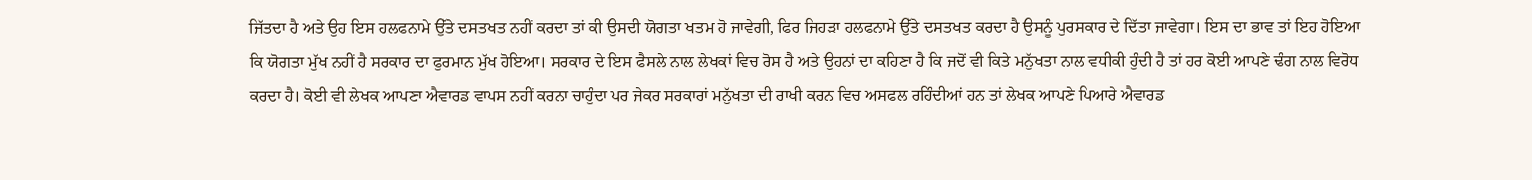ਜਿੱਤਦਾ ਹੈ ਅਤੇ ਉਹ ਇਸ ਹਲਫਨਾਮੇ ਉੱਤੇ ਦਸਤਖਤ ਨਹੀਂ ਕਰਦਾ ਤਾਂ ਕੀ ਉਸਦੀ ਯੋਗਤਾ ਖਤਮ ਹੋ ਜਾਵੇਗੀ, ਫਿਰ ਜਿਹੜਾ ਹਲਫਨਾਮੇ ਉੱਤੇ ਦਸਤਖਤ ਕਰਦਾ ਹੈ ਉਸਨੂੰ ਪੁਰਸਕਾਰ ਦੇ ਦਿੱਤਾ ਜਾਵੇਗਾ। ਇਸ ਦਾ ਭਾਵ ਤਾਂ ਇਹ ਹੋਇਆ ਕਿ ਯੋਗਤਾ ਮੁੱਖ ਨਹੀਂ ਹੈ ਸਰਕਾਰ ਦਾ ਫੁਰਮਾਨ ਮੁੱਖ ਹੋਇਆ। ਸਰਕਾਰ ਦੇ ਇਸ ਫੈਸਲੇ ਨਾਲ ਲੇਖਕਾਂ ਵਿਚ ਰੋਸ ਹੈ ਅਤੇ ਉਹਨਾਂ ਦਾ ਕਹਿਣਾ ਹੈ ਕਿ ਜਦੋਂ ਵੀ ਕਿਤੇ ਮਨੁੱਖਤਾ ਨਾਲ ਵਧੀਕੀ ਹੁੰਦੀ ਹੈ ਤਾਂ ਹਰ ਕੋਈ ਆਪਣੇ ਢੰਗ ਨਾਲ ਵਿਰੋਧ ਕਰਦਾ ਹੈ। ਕੋਈ ਵੀ ਲੇਖਕ ਆਪਣਾ ਐਵਾਰਡ ਵਾਪਸ ਨਹੀਂ ਕਰਨਾ ਚਾਹੁੰਦਾ ਪਰ ਜੇਕਰ ਸਰਕਾਰਾਂ ਮਨੁੱਖਤਾ ਦੀ ਰਾਖੀ ਕਰਨ ਵਿਚ ਅਸਫਲ ਰਹਿੰਦੀਆਂ ਹਨ ਤਾਂ ਲੇਖਕ ਆਪਣੇ ਪਿਆਰੇ ਐਵਾਰਡ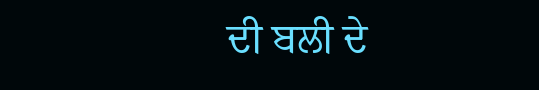ਦੀ ਬਲੀ ਦੇ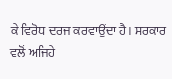ਕੇ ਵਿਰੋਧ ਦਰਜ ਕਰਵਾਉਂਦਾ ਹੈ। ਸਰਕਾਰ ਵਲੋਂ ਅਜਿਹੇ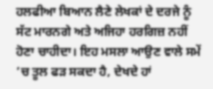ਹਲਫੀਆ ਬਿਆਨ ਲੈਣੇ ਲੇਖਕਾਂ ਦੇ ਦਰਜੇ ਨੂੰ ਸੱਟ ਮਾਰਨਗੇ ਅਤੇ ਅਜਿਹਾ ਹਰਗਿਜ਼ ਨਹੀਂ ਹੋਣਾ ਚਾਹੀਦਾ। ਇਹ ਮਸਲਾ ਆਉਣ ਵਾਲੇ ਸਮੇਂ ’ਚ ਤੂਲ ਫੜ ਸਕਦਾ ਹੈ, ਦੇਖਦੇ ਹਾਂ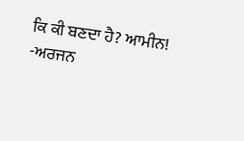ਕਿ ਕੀ ਬਣਦਾ ਹੈ? ਆਮੀਨ!
-ਅਰਜਨ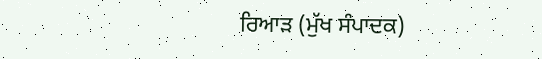ਰਿਆੜ (ਮੁੱਖ ਸੰਪਾਦਕ)